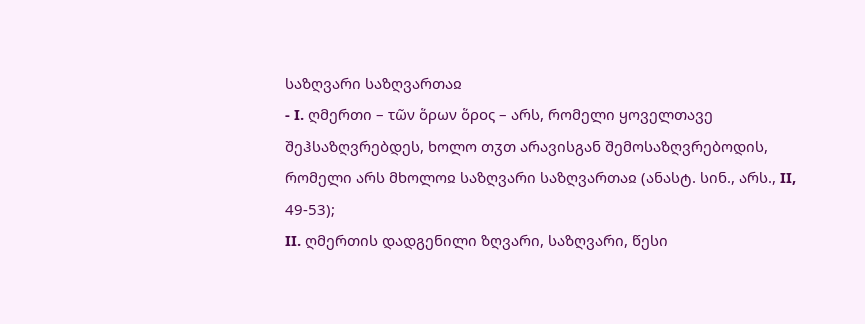საზღვარი საზღვართაჲ
- I. ღმერთი – τῶν ὅρων ὅρος – არს, რომელი ყოველთავე შეჰსაზღვრებდეს, ხოლო თჳთ არავისგან შემოსაზღვრებოდის, რომელი არს მხოლოჲ საზღვარი საზღვართაჲ (ანასტ. სინ., არს., II, 49-53);
II. ღმერთის დადგენილი ზღვარი, საზღვარი, წესი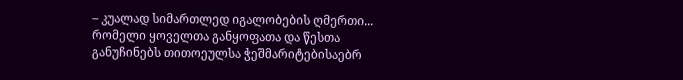– კუალად სიმართლედ იგალობების ღმერთი... რომელი ყოველთა განყოფათა და წესთა განუჩინებს თითოეულსა ჭეშმარიტებისაებრ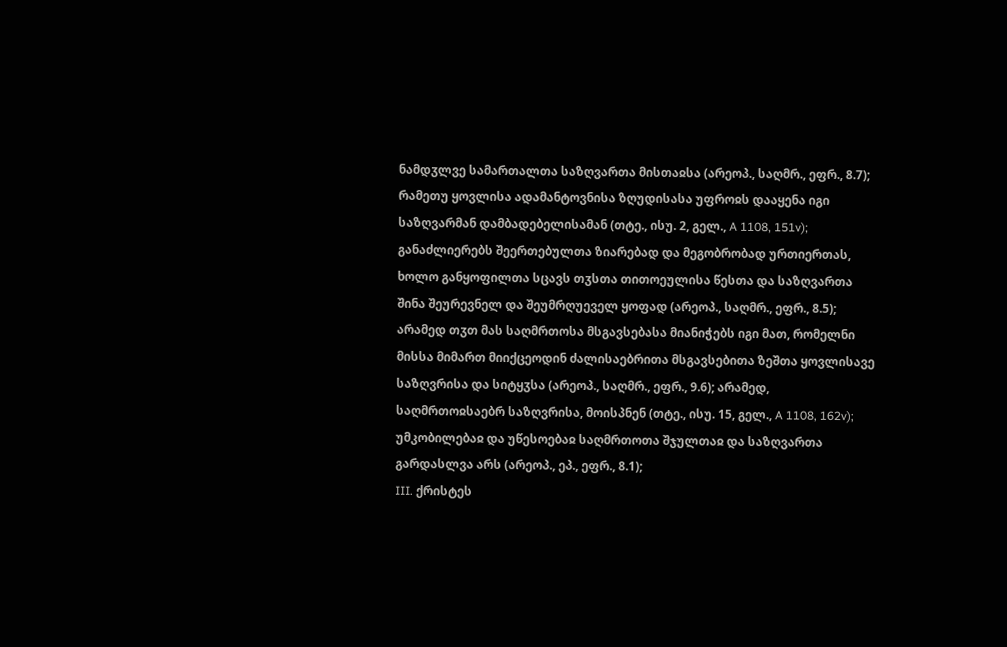ნამდჳლვე სამართალთა საზღვართა მისთაჲსა (არეოპ., საღმრ., ეფრ., 8.7); რამეთუ ყოვლისა ადამანტოვნისა ზღუდისასა უფროჲს დააყენა იგი საზღვარმან დამბადებელისამან (თტე., ისუ. 2, გელ., A 1108, 151v); განაძლიერებს შეერთებულთა ზიარებად და მეგობრობად ურთიერთას, ხოლო განყოფილთა სცავს თჳსთა თითოეულისა წესთა და საზღვართა შინა შეურევნელ და შეუმრღუეველ ყოფად (არეოპ., საღმრ., ეფრ., 8.5); არამედ თჳთ მას საღმრთოსა მსგავსებასა მიანიჭებს იგი მათ, რომელნი მისსა მიმართ მიიქცეოდინ ძალისაებრითა მსგავსებითა ზეშთა ყოვლისავე საზღვრისა და სიტყჳსა (არეოპ., საღმრ., ეფრ., 9.6); არამედ, საღმრთოჲსაებრ საზღვრისა, მოისპნენ (თტე., ისუ. 15, გელ., A 1108, 162v); უმკობილებაჲ და უწესოებაჲ საღმრთოთა შჯულთაჲ და საზღვართა გარდასლვა არს (არეოპ., ეპ., ეფრ., 8.1);
III. ქრისტეს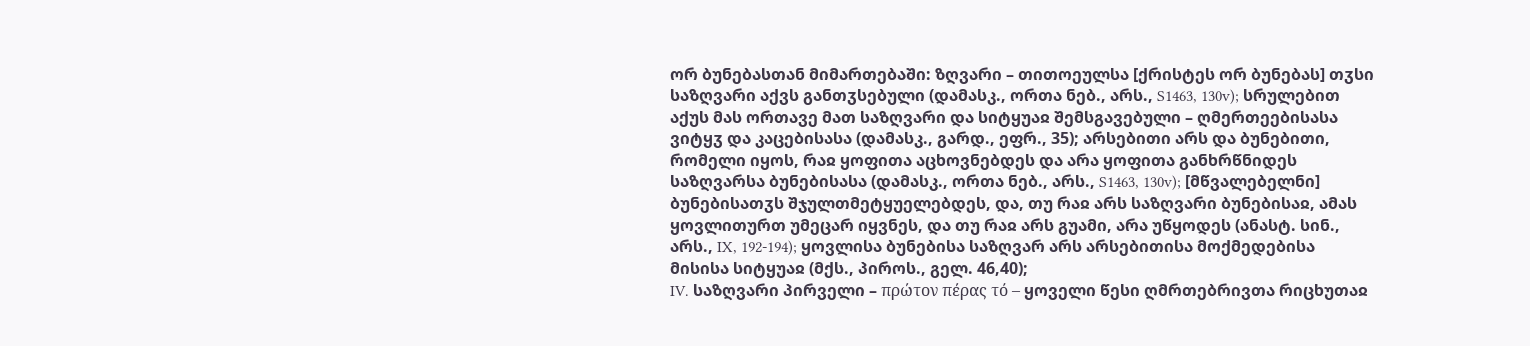ორ ბუნებასთან მიმართებაში: ზღვარი – თითოეულსა [ქრისტეს ორ ბუნებას] თჳსი საზღვარი აქვს განთჳსებული (დამასკ., ორთა ნებ., არს., S1463, 130v); სრულებით აქუს მას ორთავე მათ საზღვარი და სიტყუაჲ შემსგავებული – ღმერთეებისასა ვიტყჳ და კაცებისასა (დამასკ., გარდ., ეფრ., 35); არსებითი არს და ბუნებითი, რომელი იყოს, რაჲ ყოფითა აცხოვნებდეს და არა ყოფითა განხრწნიდეს საზღვარსა ბუნებისასა (დამასკ., ორთა ნებ., არს., S1463, 130v); [მწვალებელნი] ბუნებისათჳს შჯულთმეტყუელებდეს, და, თუ რაჲ არს საზღვარი ბუნებისაჲ, ამას ყოვლითურთ უმეცარ იყვნეს, და თუ რაჲ არს გუამი, არა უწყოდეს (ანასტ. სინ., არს., IX, 192-194); ყოვლისა ბუნებისა საზღვარ არს არსებითისა მოქმედებისა მისისა სიტყუაჲ (მქს., პიროს., გელ. 46,40);
IV. საზღვარი პირველი – πρώτον πέρας τό – ყოველი წესი ღმრთებრივთა რიცხუთაჲ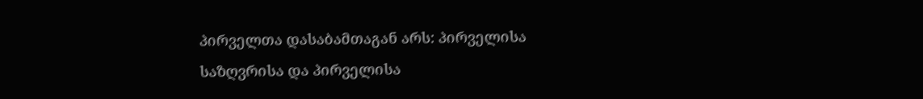პირველთა დასაბამთაგან არს: პირველისა საზღვრისა და პირველისა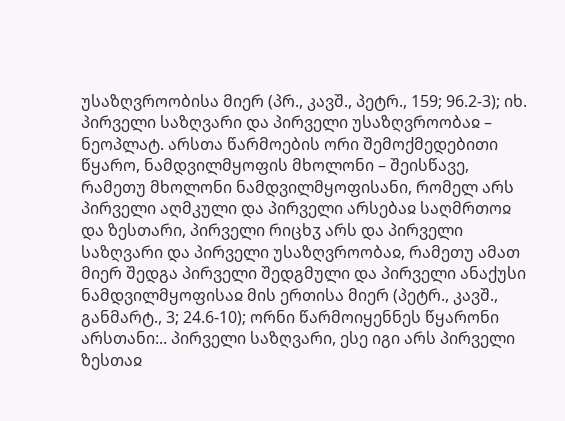უსაზღვროობისა მიერ (პრ., კავშ., პეტრ., 159; 96.2-3); იხ. პირველი საზღვარი და პირველი უსაზღვროობაჲ – ნეოპლატ. არსთა წარმოების ორი შემოქმედებითი წყარო, ნამდვილმყოფის მხოლონი – შეისწავე, რამეთუ მხოლონი ნამდვილმყოფისანი, რომელ არს პირველი აღმკული და პირველი არსებაჲ საღმრთოჲ და ზესთარი, პირველი რიცხჳ არს და პირველი საზღვარი და პირველი უსაზღვროობაჲ, რამეთუ ამათ მიერ შედგა პირველი შედგმული და პირველი ანაქუსი ნამდვილმყოფისაჲ მის ერთისა მიერ (პეტრ., კავშ., განმარტ., 3; 24.6-10); ორნი წარმოიყენნეს წყარონი არსთანი:.. პირველი საზღვარი, ესე იგი არს პირველი ზესთაჲ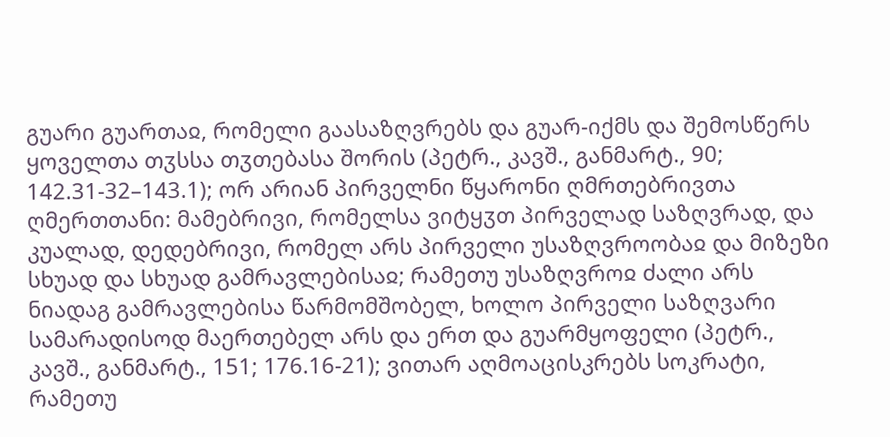გუარი გუართაჲ, რომელი გაასაზღვრებს და გუარ-იქმს და შემოსწერს ყოველთა თჳსსა თჳთებასა შორის (პეტრ., კავშ., განმარტ., 90; 142.31-32–143.1); ორ არიან პირველნი წყარონი ღმრთებრივთა ღმერთთანი: მამებრივი, რომელსა ვიტყჳთ პირველად საზღვრად, და კუალად, დედებრივი, რომელ არს პირველი უსაზღვროობაჲ და მიზეზი სხუად და სხუად გამრავლებისაჲ; რამეთუ უსაზღვროჲ ძალი არს ნიადაგ გამრავლებისა წარმომშობელ, ხოლო პირველი საზღვარი სამარადისოდ მაერთებელ არს და ერთ და გუარმყოფელი (პეტრ., კავშ., განმარტ., 151; 176.16-21); ვითარ აღმოაცისკრებს სოკრატი, რამეთუ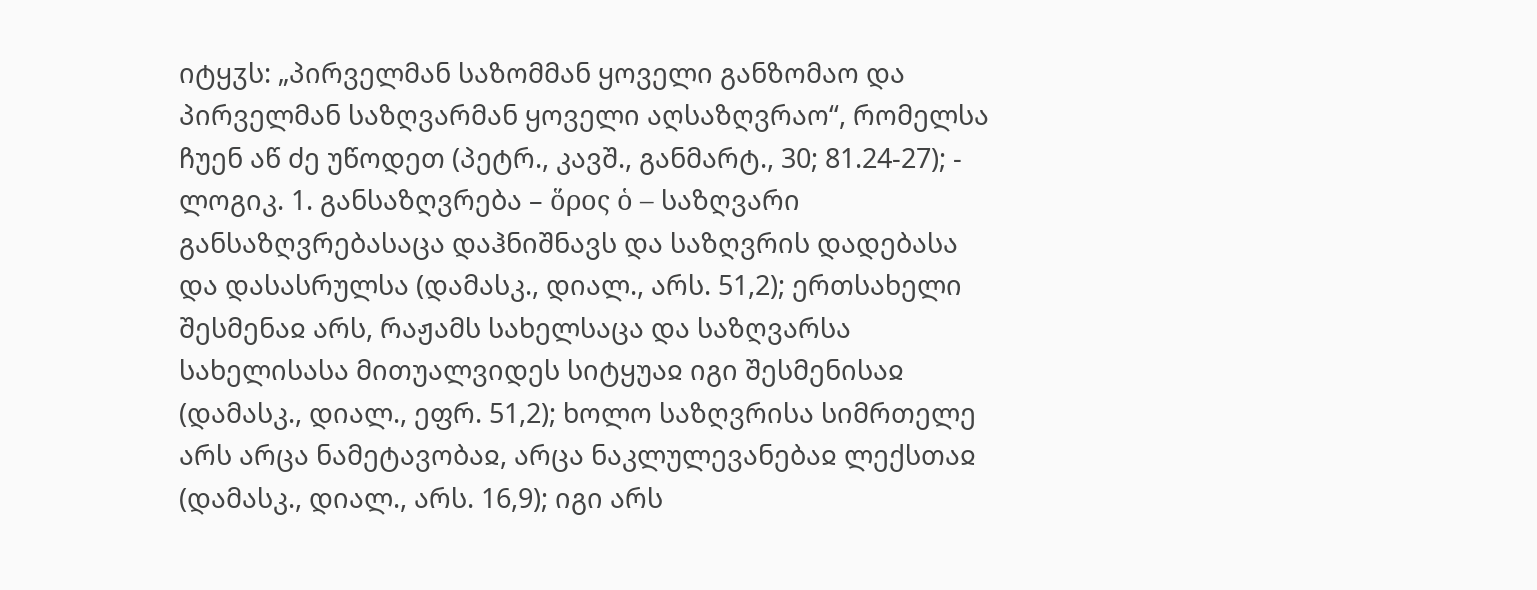იტყჳს: „პირველმან საზომმან ყოველი განზომაო და პირველმან საზღვარმან ყოველი აღსაზღვრაო“, რომელსა ჩუენ აწ ძე უწოდეთ (პეტრ., კავშ., განმარტ., 30; 81.24-27); - ლოგიკ. 1. განსაზღვრება – ὅρος ὁ – საზღვარი განსაზღვრებასაცა დაჰნიშნავს და საზღვრის დადებასა და დასასრულსა (დამასკ., დიალ., არს. 51,2); ერთსახელი შესმენაჲ არს, რაჟამს სახელსაცა და საზღვარსა სახელისასა მითუალვიდეს სიტყუაჲ იგი შესმენისაჲ (დამასკ., დიალ., ეფრ. 51,2); ხოლო საზღვრისა სიმრთელე არს არცა ნამეტავობაჲ, არცა ნაკლულევანებაჲ ლექსთაჲ (დამასკ., დიალ., არს. 16,9); იგი არს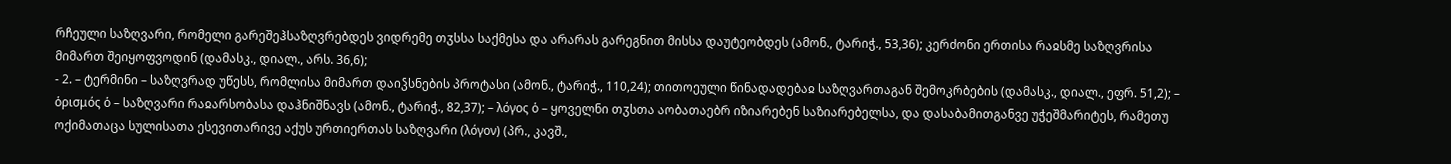რჩეული საზღვარი, რომელი გარეშეჰსაზღვრებდეს ვიდრემე თჳსსა საქმესა და არარას გარეგნით მისსა დაუტეობდეს (ამონ., ტარიჭ., 53,36); კერძონი ერთისა რაჲსმე საზღვრისა მიმართ შეიყოფვოდინ (დამასკ., დიალ., არს. 36,6);
- 2. – ტერმინი – საზღვრად უწესს, რომლისა მიმართ დაიჴსნების პროტასი (ამონ., ტარიჭ., 110,24); თითოეული წინადადებაჲ საზღვართაგან შემოკრბების (დამასკ., დიალ., ეფრ. 51,2); – ὁρισμός ὁ – საზღვარი რაჲარსობასა დაჰნიშნავს (ამონ., ტარიჭ., 82,37); – λόγος ὁ – ყოველნი თჳსთა აობათაებრ იზიარებენ საზიარებელსა, და დასაბამითგანვე უჭეშმარიტეს, რამეთუ ოქიმათაცა სულისათა ესევითარივე აქუს ურთიერთას საზღვარი (λόγον) (პრ., კავშ.,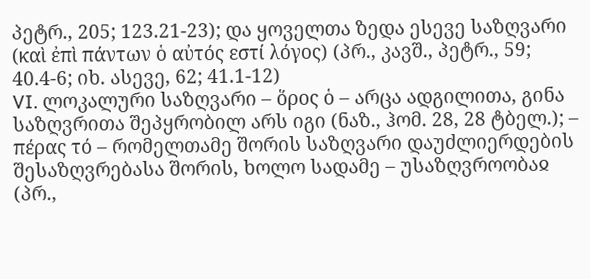პეტრ., 205; 123.21-23); და ყოველთა ზედა ესევე საზღვარი (καὶ ἐπὶ πάντων ὁ αὐτός εστί λόγος) (პრ., კავშ., პეტრ., 59; 40.4-6; იხ. ასევე, 62; 41.1-12)
VI. ლოკალური საზღვარი – ὅρος ὁ – არცა ადგილითა, გინა საზღვრითა შეპყრობილ არს იგი (ნაზ., ჰომ. 28, 28 ტბელ.); – πέρας τό – რომელთამე შორის საზღვარი დაუძლიერდების შესაზღვრებასა შორის, ხოლო სადამე – უსაზღვროობაჲ (პრ.,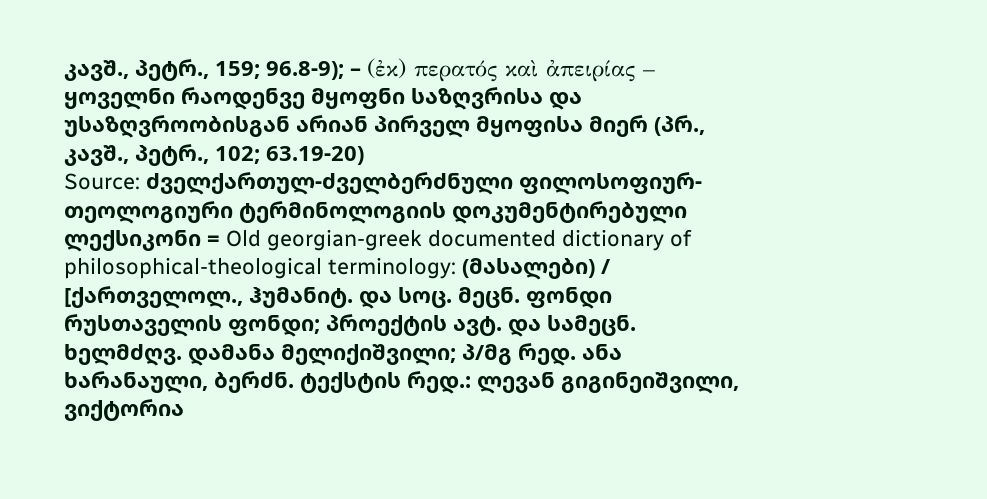კავშ., პეტრ., 159; 96.8-9); – (ἐκ) περατός καὶ ἀπειρίας – ყოველნი რაოდენვე მყოფნი საზღვრისა და უსაზღვროობისგან არიან პირველ მყოფისა მიერ (პრ., კავშ., პეტრ., 102; 63.19-20)
Source: ძველქართულ-ძველბერძნული ფილოსოფიურ-თეოლოგიური ტერმინოლოგიის დოკუმენტირებული ლექსიკონი = Old georgian-greek documented dictionary of philosophical-theological terminology: (მასალები) / [ქართველოლ., ჰუმანიტ. და სოც. მეცნ. ფონდი რუსთაველის ფონდი; პროექტის ავტ. და სამეცნ. ხელმძღვ. დამანა მელიქიშვილი; პ/მგ რედ. ანა ხარანაული, ბერძნ. ტექსტის რედ.: ლევან გიგინეიშვილი, ვიქტორია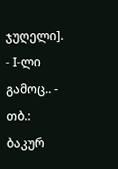ჯუღელი]. - I-ლი გამოც.. - თბ.: ბაკურ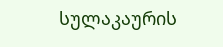სულაკაურის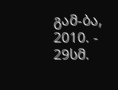გამ-ბა, 2010. - 29სმ.